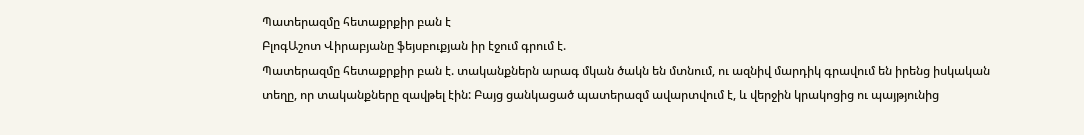Պատերազմը հետաքրքիր բան է
ԲլոգԱշոտ Վիրաբյանը ֆեյսբուքյան իր էջում գրում է.
Պատերազմը հետաքրքիր բան է. տականքներն արագ մկան ծակն են մտնում, ու ազնիվ մարդիկ գրավում են իրենց իսկական տեղը, որ տականքները զավթել էին: Բայց ցանկացած պատերազմ ավարտվում է, և վերջին կրակոցից ու պայթյունից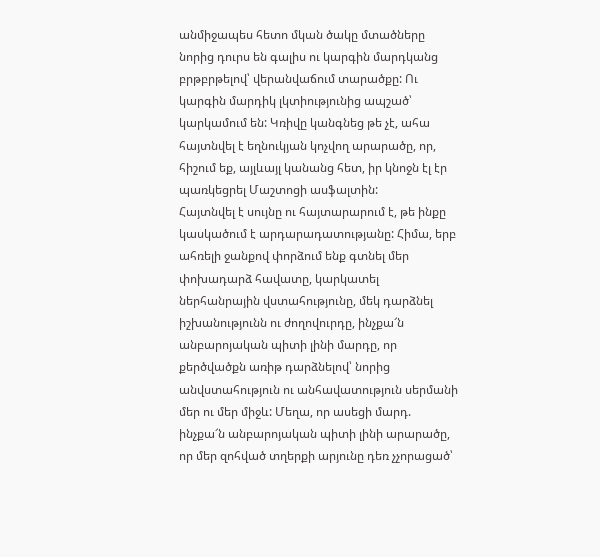անմիջապես հետո մկան ծակը մտածները նորից դուրս են գալիս ու կարգին մարդկանց բրթբրթելով՝ վերանվաճում տարածքը: Ու կարգին մարդիկ լկտիությունից ապշած՝ կարկամում են: Կռիվը կանգնեց թե չէ, ահա հայտնվել է եղնուկյան կոչվող արարածը, որ, հիշում եք, այլևայլ կանանց հետ, իր կնոջն էլ էր պառկեցրել Մաշտոցի ասֆալտին:
Հայտնվել է սույնը ու հայտարարում է, թե ինքը կասկածում է արդարադատությանը: Հիմա, երբ ահռելի ջանքով փորձում ենք գտնել մեր փոխադարձ հավատը, կարկատել ներհանրային վստահությունը, մեկ դարձնել իշխանությունն ու ժողովուրդը, ինչքա՜ն անբարոյական պիտի լինի մարդը, որ քերծվածքն առիթ դարձնելով՝ նորից անվստահություն ու անհավատություն սերմանի մեր ու մեր միջև: Մեղա, որ ասեցի մարդ. ինչքա՜ն անբարոյական պիտի լինի արարածը, որ մեր զոհված տղերքի արյունը դեռ չչորացած՝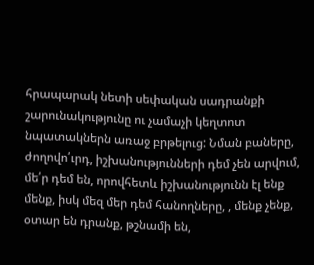հրապարակ նետի սեփական սադրանքի շարունակությունը ու չամաչի կեղտոտ նպատակներն առաջ բրթելուց: Նման բաները, ժողովո՛ւրդ, իշխանությունների դեմ չեն արվում, մե՛ր դեմ են, որովհետև իշխանությունն էլ ենք մենք, իսկ մեզ մեր դեմ հանողները, , մենք չենք, օտար են դրանք, թշնամի են,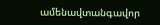ամենավտանգավոր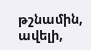թշնամին, ավելի,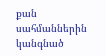քան սահմաններին կանգնած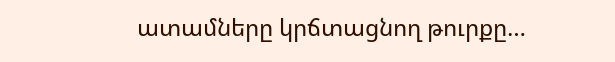ատամները կրճտացնող թուրքը…